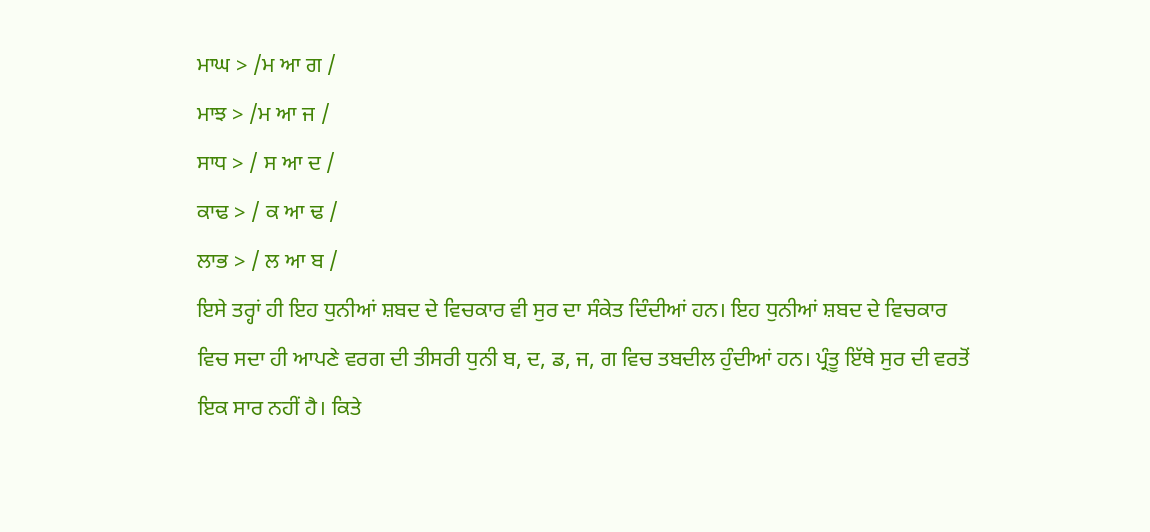ਮਾਘ > /ਮ ਆ ਗ /
ਮਾਝ > /ਮ ਆ ਜ /
ਸਾਧ > / ਸ ਆ ਦ /
ਕਾਢ > / ਕ ਆ ਢ /
ਲਾਭ > / ਲ ਆ ਬ /
ਇਸੇ ਤਰ੍ਹਾਂ ਹੀ ਇਹ ਧੁਨੀਆਂ ਸ਼ਬਦ ਦੇ ਵਿਚਕਾਰ ਵੀ ਸੁਰ ਦਾ ਸੰਕੇਤ ਦਿੰਦੀਆਂ ਹਨ। ਇਹ ਧੁਨੀਆਂ ਸ਼ਬਦ ਦੇ ਵਿਚਕਾਰ ਵਿਚ ਸਦਾ ਹੀ ਆਪਣੇ ਵਰਗ ਦੀ ਤੀਸਰੀ ਧੁਨੀ ਬ, ਦ, ਡ, ਜ, ਗ ਵਿਚ ਤਬਦੀਲ ਹੁੰਦੀਆਂ ਹਨ। ਪ੍ਰੰਤੂ ਇੱਥੇ ਸੁਰ ਦੀ ਵਰਤੋਂ ਇਕ ਸਾਰ ਨਹੀਂ ਹੈ। ਕਿਤੇ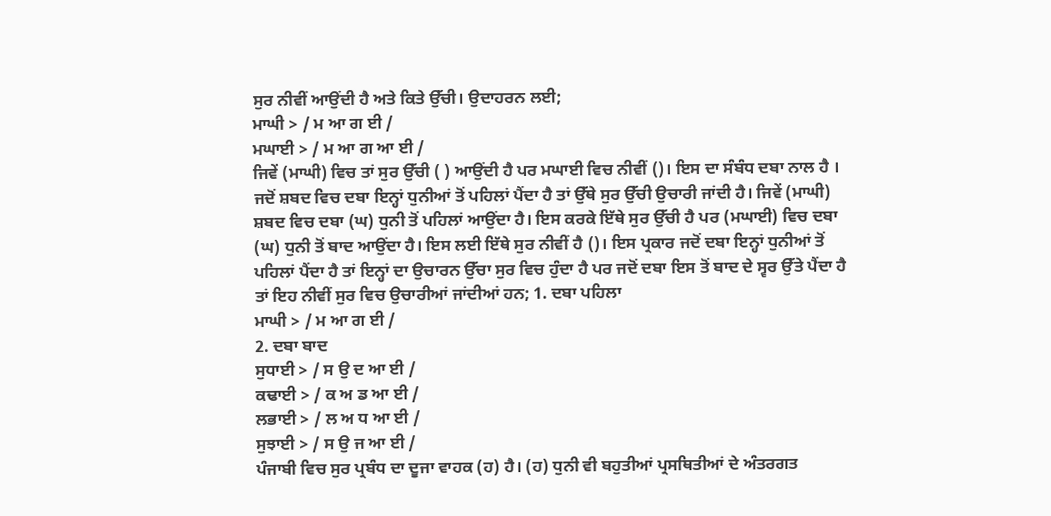ਸੁਰ ਨੀਵੀਂ ਆਉਂਦੀ ਹੈ ਅਤੇ ਕਿਤੇ ਉੱਚੀ। ਉਦਾਹਰਨ ਲਈ;
ਮਾਘੀ > / ਮ ਆ ਗ ਈ /
ਮਘਾਈ > / ਮ ਆ ਗ ਆ ਈ /
ਜਿਵੇਂ (ਮਾਘੀ) ਵਿਚ ਤਾਂ ਸੁਰ ਉੱਚੀ ( ) ਆਉਂਦੀ ਹੈ ਪਰ ਮਘਾਈ ਵਿਚ ਨੀਵੀਂ ()। ਇਸ ਦਾ ਸੰਬੰਧ ਦਬਾ ਨਾਲ ਹੈ । ਜਦੋਂ ਸ਼ਬਦ ਵਿਚ ਦਬਾ ਇਨ੍ਹਾਂ ਧੁਨੀਆਂ ਤੋਂ ਪਹਿਲਾਂ ਪੈਂਦਾ ਹੈ ਤਾਂ ਉੱਥੇ ਸੁਰ ਉੱਚੀ ਉਚਾਰੀ ਜਾਂਦੀ ਹੈ। ਜਿਵੇਂ (ਮਾਘੀ) ਸ਼ਬਦ ਵਿਚ ਦਬਾ (ਘ) ਧੁਨੀ ਤੋਂ ਪਹਿਲਾਂ ਆਉਂਦਾ ਹੈ। ਇਸ ਕਰਕੇ ਇੱਥੇ ਸੁਰ ਉੱਚੀ ਹੈ ਪਰ (ਮਘਾਈ) ਵਿਚ ਦਬਾ (ਘ) ਧੁਨੀ ਤੋਂ ਬਾਦ ਆਉਂਦਾ ਹੈ। ਇਸ ਲਈ ਇੱਥੇ ਸੁਰ ਨੀਵੀਂ ਹੈ ()। ਇਸ ਪ੍ਰਕਾਰ ਜਦੋਂ ਦਬਾ ਇਨ੍ਹਾਂ ਧੁਨੀਆਂ ਤੋਂ ਪਹਿਲਾਂ ਪੈਂਦਾ ਹੈ ਤਾਂ ਇਨ੍ਹਾਂ ਦਾ ਉਚਾਰਨ ਉੱਚਾ ਸੁਰ ਵਿਚ ਹੁੰਦਾ ਹੈ ਪਰ ਜਦੋਂ ਦਬਾ ਇਸ ਤੋਂ ਬਾਦ ਦੇ ਸ੍ਵਰ ਉੱਤੇ ਪੈਂਦਾ ਹੈ ਤਾਂ ਇਹ ਨੀਵੀਂ ਸੁਰ ਵਿਚ ਉਚਾਰੀਆਂ ਜਾਂਦੀਆਂ ਹਨ; 1. ਦਬਾ ਪਹਿਲਾ
ਮਾਘੀ > / ਮ ਆ ਗ ਈ /
2. ਦਬਾ ਬਾਦ
ਸੁਧਾਈ > / ਸ ਉ ਦ ਆ ਈ /
ਕਢਾਈ > / ਕ ਅ ਡ ਆ ਈ /
ਲਭਾਈ > / ਲ ਅ ਧ ਆ ਈ /
ਸੁਝਾਈ > / ਸ ਉ ਜ ਆ ਈ /
ਪੰਜਾਬੀ ਵਿਚ ਸੁਰ ਪ੍ਰਬੰਧ ਦਾ ਦੂਜਾ ਵਾਹਕ (ਹ) ਹੈ। (ਹ) ਧੁਨੀ ਵੀ ਬਹੁਤੀਆਂ ਪ੍ਰਸਥਿਤੀਆਂ ਦੇ ਅੰਤਰਗਤ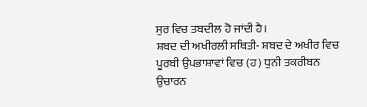ਸੁਰ ਵਿਚ ਤਬਦੀਲ ਹੋ ਜਾਂਦੀ ਹੈ।
ਸ਼ਬਦ ਦੀ ਅਖੀਰਲੀ ਸਥਿਤੀ- ਸ਼ਬਦ ਦੇ ਅਖੀਰ ਵਿਚ ਪੂਰਬੀ ਉਪਭਾਸ਼ਾਵਾਂ ਵਿਚ (ਹ) ਧੁਨੀ ਤਕਰੀਬਨ ਉਚਾਰਨ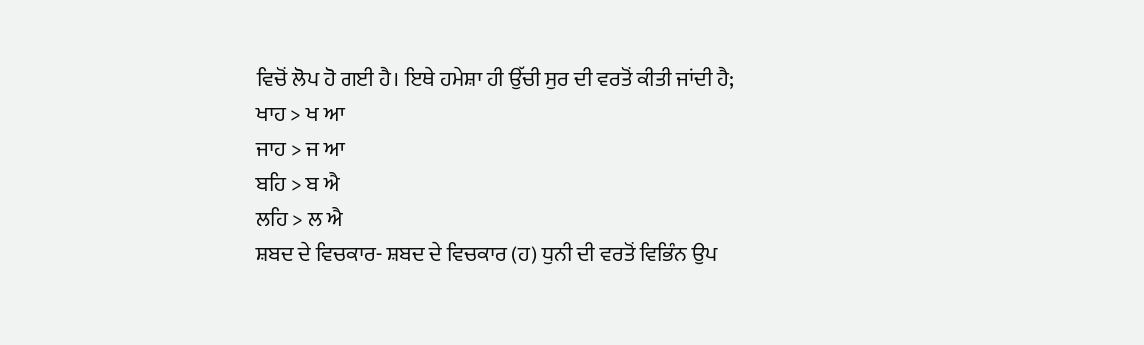ਵਿਚੋਂ ਲੋਪ ਹੋ ਗਈ ਹੈ। ਇਥੇ ਹਮੇਸ਼ਾ ਹੀ ਉੱਚੀ ਸੁਰ ਦੀ ਵਰਤੋਂ ਕੀਤੀ ਜਾਂਦੀ ਹੈ;
ਖਾਹ > ਖ ਆ
ਜਾਹ > ਜ ਆ
ਬਹਿ > ਬ ਐ
ਲਹਿ > ਲ ਐ
ਸ਼ਬਦ ਦੇ ਵਿਚਕਾਰ- ਸ਼ਬਦ ਦੇ ਵਿਚਕਾਰ (ਹ) ਧੁਨੀ ਦੀ ਵਰਤੋਂ ਵਿਭਿੰਨ ਉਪ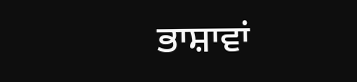ਭਾਸ਼ਾਵਾਂ